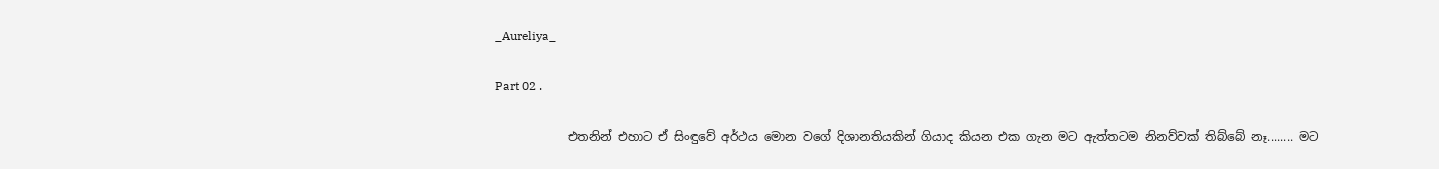_Aureliya_

Part 02 .

            එතනින් එහාට ඒ සිංඳුවේ අර්ථය මොන වගේ දිශානතියකින් ගියාද කියන එක ගැන මට ඇත්තටම නිනව්වක් තිබ්බේ නෑ........ මට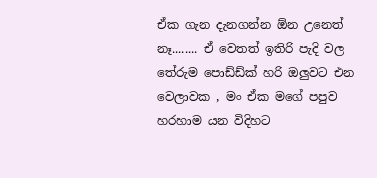ඒක ගැන දැනගන්න ඕන උනෙත් නෑ........ ඒ වෙතත් ඉතිරි පැදි වල  තේරුම පොඩ්ඩ්ක් හරි ඔලුවට එන වෙලාවක , මං ඒක මගේ පපුව හරහාම යන විදිහට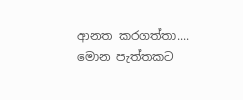ආනත කරගත්තා.... මොන පැත්තකට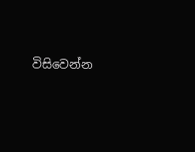විසිවෙන්න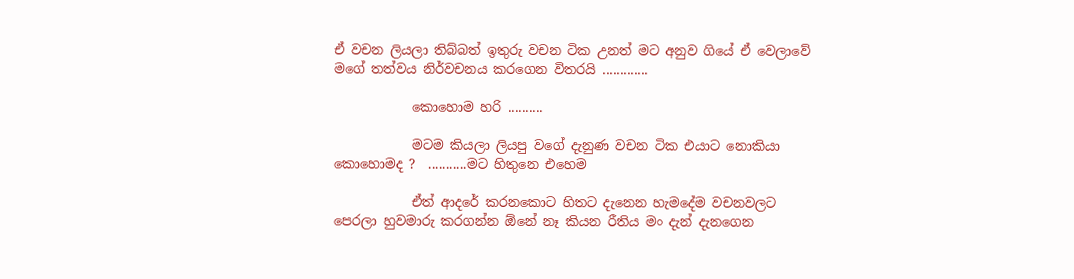ඒ වචන ලියලා තිබ්බත් ඉතුරු වචන ටික උනත් මට අනුව ගියේ ඒ වෙලාවේ මගේ තත්වය නිර්වචනය කරගෙන විතරයි .............

            කොහොම හරි ..........

            මටම කියලා ලියපු වගේ දැනුණ වචන ටික එයාට නොකියා කොහොමද ?  ...........මට හිතුනෙ එහෙම

            ඒත් ආදරේ කරනකොට හිතට දැනෙන හැමදේම වචනවලට පෙරලා හුවමාරු කරගන්න ඕනේ නෑ කියන රීතිය මං දැන් දැනගෙන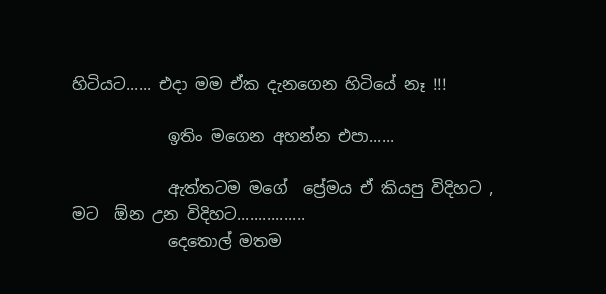හිටියට...... එදා මම ඒක දැනගෙන හිටියේ නෑ !!!

            ඉතිං මගෙන අහන්න එපා......

            ඇත්තටම මගේ  ප්‍රේමය ඒ කියපු විදිහට , මට  ඕන උන විදිහට................
            දෙතොල් මතම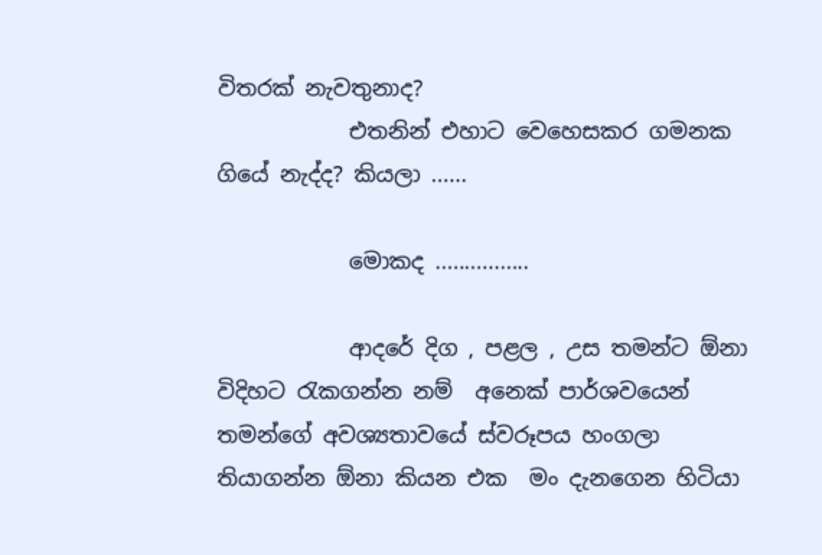විතරක් නැවතුනාද?
            එතනින් එහාට වෙහෙසකර ගමනක ගියේ නැද්ද? කියලා ......

            මොකද ................

            ආදරේ දිග , පළල , උස තමන්ට ඕනා විදිහට රැකගන්න නම්  අනෙක් පාර්ශවයෙන්  තමන්ගේ අවශ්‍යතාවයේ ස්වරූපය හංගලා තියාගන්න ඕනා කියන එක  මං දැනගෙන හිටියා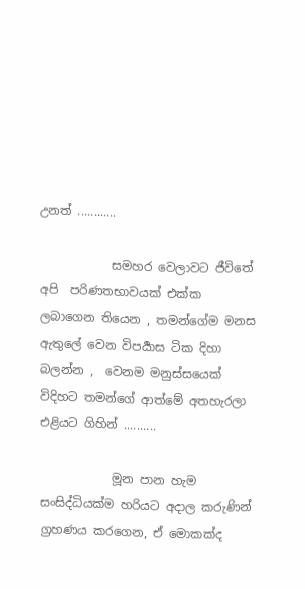උනත් ............

            සමහර වෙලාවට ජීවිතේ අපි  පරිණතභාවයක් එක්ක ලබාගෙන තියෙන , තමන්ගේම මනස ඇතුලේ වෙන විපර්‍යාස ටික දිහා බලන්න ,  වෙනම මනුස්සයෙක් විදිහට තමන්ගේ ආත්මේ අතහැරලා එළියට ගිහින් ..........

            මූන පාන හැම සංසිද්ධියක්ම හරියට අදාල කරුණින් ග්‍රහණය කරගෙන, ඒ මොකක්ද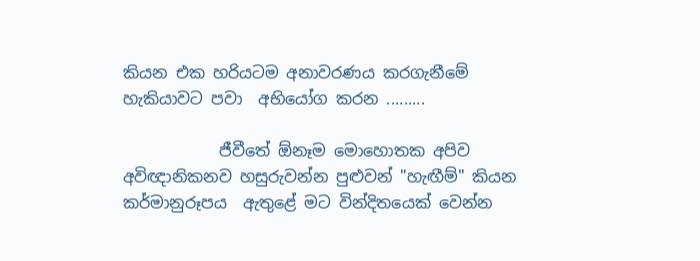කියන එක හරියටම අනාවරණය කරගැනීමේ හැකියාවට පවා  අභියෝග කරන .........

            ජීවීතේ ඕනෑම මොහොතක අපිව අවිඥානිකනව හසුරුවන්න පුළුවන් "හැඟීම්" කියන කර්මානුරූපය  ඇතුළේ මට වින්දිතයෙක් වෙන්න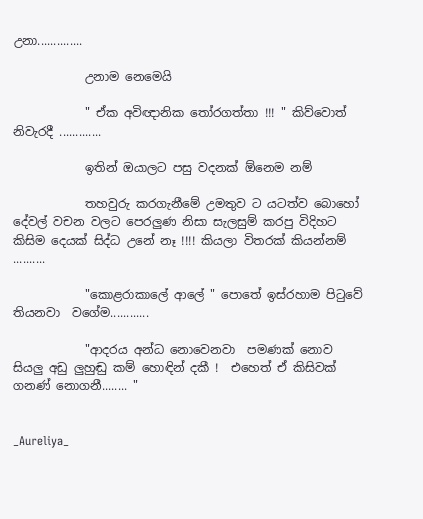උනා..............

            උනාම නෙමෙයි

            " ඒක අවිඥානික තෝරගත්තා !!! " කිව්වොත් නිවැරදී .............

            ඉතින් ඔයාලට පසු වදනක් ඕනෙම නම්

            තහවුරු කරගැනීමේ උමතුව ට යටත්ව බොහෝ දේවල් වචන වලට පෙරලුණ නිසා සැලසුම් කරපු විදිහට කිසිම දෙයක් සිද්ධ උනේ නෑ !!!! කියලා විතරක් කියන්නම්  ..........

            "කොළරාකාලේ ආලේ " පොතේ ඉස්රහාම පිටුවේ තියනවා  වගේම............

            "ආදරය අන්ධ නොවෙනවා  පමණක් නොව සියලු අඩු ලුහුඬු කම් හොඳින් දකී !  එහෙත් ඒ කිසිවක් ගනණ් නොගනී........ "


_Aureliya_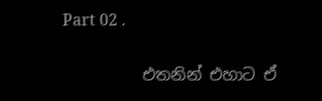Part 02 .

          එතනින් එහාට ඒ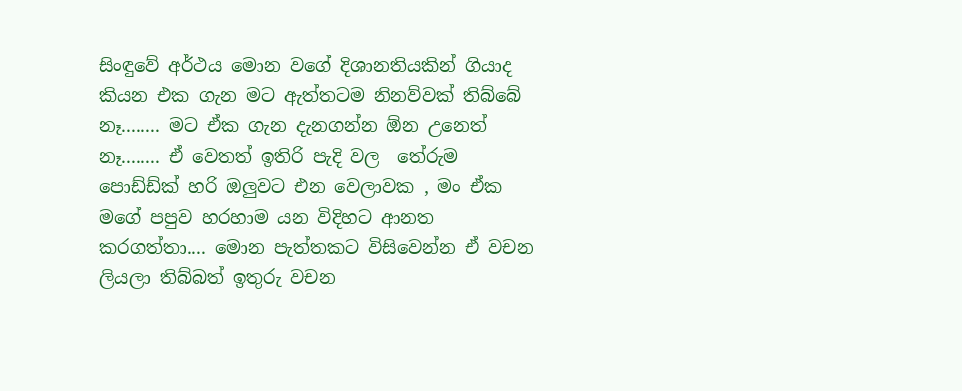සිංඳුවේ අර්ථය මොන වගේ දිශානතියකින් ගියාද කියන එක ගැන මට ඇත්තටම නිනව්වක් තිබ්බේ නෑ........ මට ඒක ගැන දැනගන්න ඕන උනෙත් නෑ........ ඒ වෙතත් ඉතිරි පැදි වල  තේරුම පොඩ්ඩ්ක් හරි ඔලුවට එන වෙලාවක , මං ඒක මගේ පපුව හරහාම යන විදිහට ආනත කරගත්තා.... මොන පැත්තකට විසිවෙන්න ඒ වචන ලියලා තිබ්බත් ඉතුරු වචන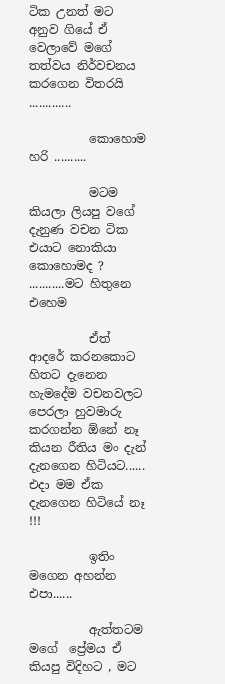ටික උනත් මට අනුව ගියේ ඒ වෙලාවේ මගේ තත්වය නිර්වචනය කරගෙන විතරයි .............

          කොහොම හරි ..........

          මටම කියලා ලියපු වගේ දැනුණ වචන ටික එයාට නොකියා කොහොමද ?  ...........මට හිතුනෙ එහෙම

          ඒත් ආදරේ කරනකොට හිතට දැනෙන හැමදේම වචනවලට පෙරලා හුවමාරු කරගන්න ඕනේ නෑ කියන රීතිය මං දැන් දැනගෙන හිටියට...... එදා මම ඒක දැනගෙන හිටියේ නෑ !!!

          ඉතිං මගෙන අහන්න එපා......

          ඇත්තටම මගේ  ප්‍රේමය ඒ කියපු විදිහට , මට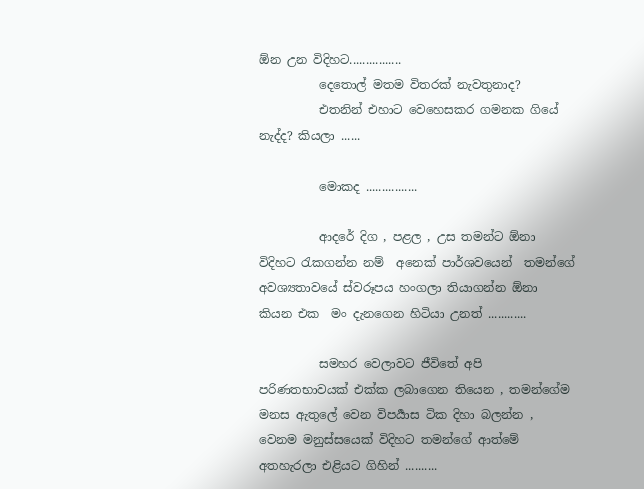ඕන උන විදිහට................
          දෙතොල් මතම විතරක් නැවතුනාද?
          එතනින් එහාට වෙහෙසකර ගමනක ගියේ නැද්ද? කියලා ......

          මොකද ................

          ආදරේ දිග , පළල , උස තමන්ට ඕනා විදිහට රැකගන්න නම්  අනෙක් පාර්ශවයෙන්  තමන්ගේ අවශ්‍යතාවයේ ස්වරූපය හංගලා තියාගන්න ඕනා කියන එක  මං දැනගෙන හිටියා උනත් ............

          සමහර වෙලාවට ජීවිතේ අපි  පරිණතභාවයක් එක්ක ලබාගෙන තියෙන , තමන්ගේම මනස ඇතුලේ වෙන විපර්‍යාස ටික දිහා බලන්න ,  වෙනම මනුස්සයෙක් විදිහට තමන්ගේ ආත්මේ අතහැරලා එළියට ගිහින් ..........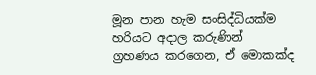මූන පාන හැම සංසිද්ධියක්ම හරියට අදාල කරුණින් ග්‍රහණය කරගෙන, ඒ මොකක්ද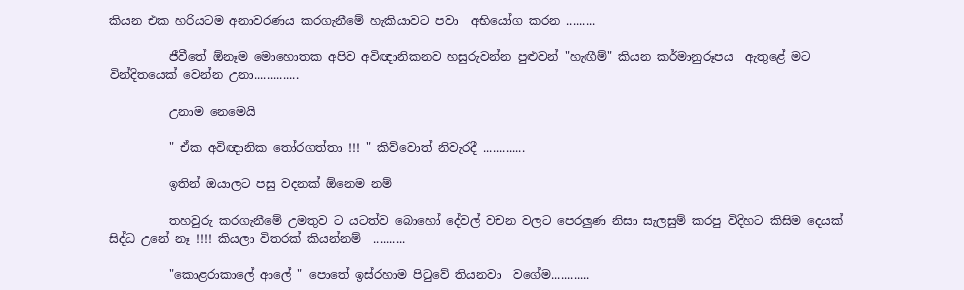කියන එක හරියටම අනාවරණය කරගැනීමේ හැකියාවට පවා  අභියෝග කරන .........

          ජීවීතේ ඕනෑම මොහොතක අපිව අවිඥානිකනව හසුරුවන්න පුළුවන් "හැඟීම්" කියන කර්මානුරූපය  ඇතුළේ මට වින්දිතයෙක් වෙන්න උනා..............

          උනාම නෙමෙයි

          " ඒක අවිඥානික තෝරගත්තා !!! " කිව්වොත් නිවැරදී .............

          ඉතින් ඔයාලට පසු වදනක් ඕනෙම නම්

          තහවුරු කරගැනීමේ උමතුව ට යටත්ව බොහෝ දේවල් වචන වලට පෙරලුණ නිසා සැලසුම් කරපු විදිහට කිසිම දෙයක් සිද්ධ උනේ නෑ !!!! කියලා විතරක් කියන්නම්  ..........

          "කොළරාකාලේ ආලේ " පොතේ ඉස්රහාම පිටුවේ තියනවා  වගේම............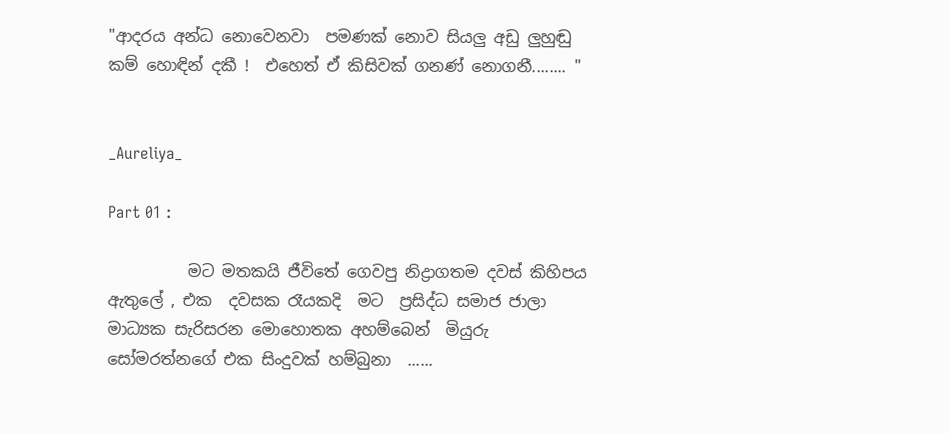"ආදරය අන්ධ නොවෙනවා  පමණක් නොව සියලු අඩු ලුහුඬු කම් හොඳින් දකී !  එහෙත් ඒ කිසිවක් ගනණ් නොගනී........ "


_Aureliya_

Part 01 :

          මට මතකයි ජීවිතේ ගෙවපු නිද්‍රාගතම දවස් කිහිපය ඇතුලේ , එක  දවසක රෑයකදි  මට  ප්‍රසිද්ධ සමාජ ජාලා මාධ්‍යක සැරිසරන මොහොතක අහම්බෙන්  මියුරු සෝමරත්නගේ එක සිංදුවක් හම්බුනා  ......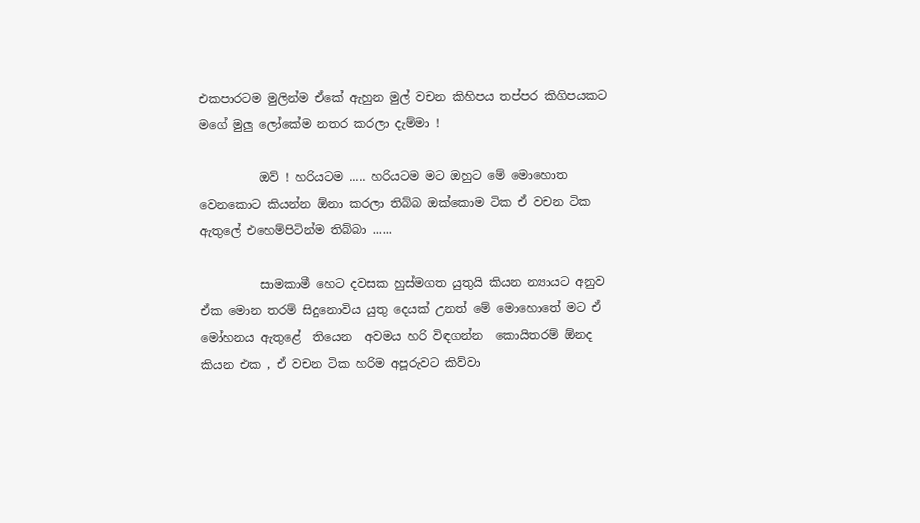එකපාරටම මුලින්ම ඒකේ ඇහුන මුල් වචන කිහිපය තප්පර කිගිපයකට මගේ මුලු ලෝකේම නතර කරලා දැම්මා !

          ඔව් ! හරියටම ..... හරියටම මට ඔහුට මේ මොහොත වෙනකොට කියන්න ඕනා කරලා තිබ්බ ඔක්කොම ටික ඒ වචන ටික ඇතුලේ එහෙම්පිටින්ම තිබ්බා ......

          සාමකාමී හෙට දවසක හුස්මගත යුතුයි කියන න්‍යායට අනුව ඒක මොන තරම් සිදුනොවිය යුතු දෙයක් උනත් මේ මොහොතේ මට ඒ මෝහනය ඇතුළේ  තියෙන  අවමය හරි විඳගන්න  කොයිතරම් ඕනද කියන එක , ඒ වචන ටික හරිම අපූරුවට කිව්වා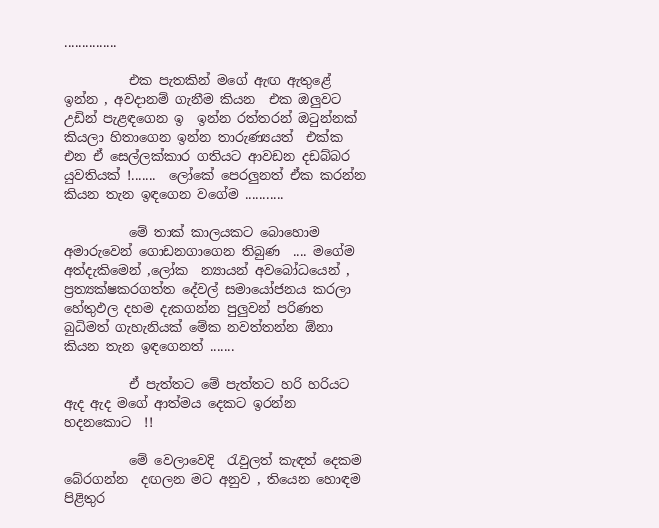...............

          එක පැතකින් මගේ ඇඟ ඇතුළේ ඉන්න , අවදානම් ගැනීම කියන  එක ඔලුවට උඩින් පැළඳගෙන ඉ  ඉන්න රත්තරන් ඔටුන්නක් කියලා හිතාගෙන ඉන්න තාරුණ්‍යයත්  එක්ක එන ඒ සෙල්ලක්කාර ගතියට ආවඩන දඩබ්බර යුවතියක් !.......  ලෝකේ පෙරලුනත් ඒක කරන්න කියන තැන ඉඳගෙන වගේම ...........

          මේ තාක් කාලයකට බොහොම අමාරුවෙන් ගොඩනගාගෙන තිබුණ  .... මගේම අත්දැකිමෙන් ,ලෝක  න්‍යායන් අවබෝධයෙන් , ප්‍රත්‍යක්ෂකරගත්ත දේවල් සමායෝජනය කරලා හේතුඵල දහම දැකගන්න පුලුවන් පරිණත බුධිමත් ගැහැනියක් මේක නවත්තන්න ඕනා කියන තැන ඉඳගෙනත් .......

          ඒ පැත්තට මේ පැත්තට හරි හරියට ඇද ඇද මගේ ආත්මය දෙකට ඉරන්න හදනකොට  !!

          මේ වෙලාවෙදි  රැවුලත් කැඳත් දෙකම බේරගන්න  දඟලන මට අනුව , තියෙන හොඳම පිළිතුර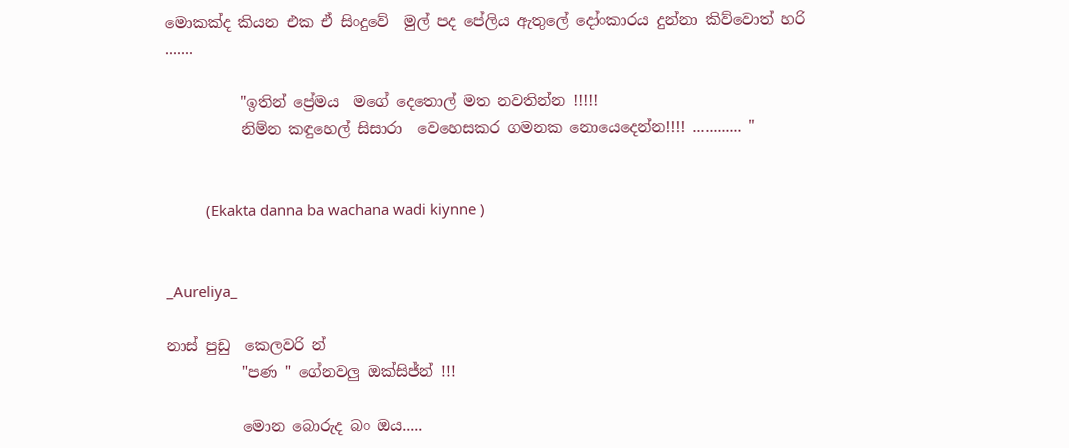මොකක්ද කියන එක ඒ සිංදුවේ  මුල් පද පේලිය ඇතුලේ දෝංකාරය දුන්නා කිව්වොත් හරි  .......

          "ඉතින් ප්‍රේමය  මගේ දෙතොල් මත නවතින්න !!!!!
          නිම්න කඳුහෙල් සිසාරා  වෙහෙසකර ගමනක නොයෙදෙන්න!!!! ............ "


          (Ekakta danna ba wachana wadi kiynne )


_Aureliya_

නාස් පුඩු  කෙලවරි න්
          "පණ " ගේනවලු ඔක්සිජ්න් !!!

          මොන බොරුද බං ඔය.....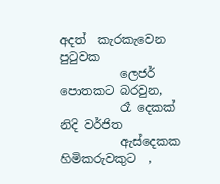අදත්  කැරකැවෙන පුටුවක
          ලෙජර් පොතකට බරවුන,
          රෑ දෙකක් නිදි වර්ජිත
          ඇස්දෙකක හිමිකරුවකුට  ,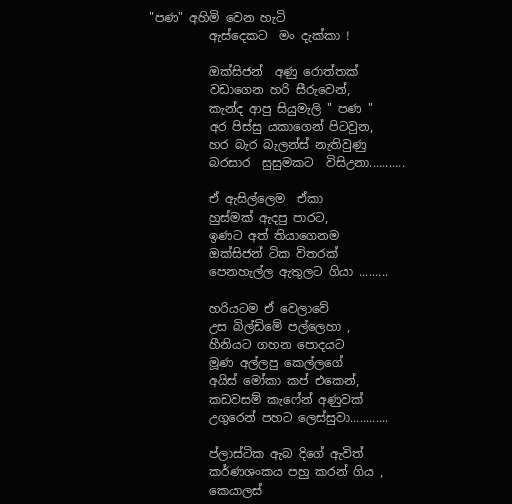"පණ" අහිමි වෙන හැටි
          ඇස්දෙකට  මං දැක්කා !

          ඔක්සිජන්  අණු රොත්තක්
          වඩාගෙන හරි සීරුවෙන්,
          කැන්ද ආපු සියුමැලි " පණ "
          අර පිස්සු යකාගෙන් පිටවුන,
          හර බැර බැලන්ස් නැතිවුණු
          බරසාර  සුසුමකට  විසිඋනා...........

          ඒ ඇසිල්ලෙම  ඒකා
          හුස්මක් ඇදපු පාරට,
          ඉණට අත් තියාගෙනම
          ඔක්සිජන් ටික විතරක්
          පෙනහැල්ල ඇතුලට ගියා .........

          හරියටම ඒ වෙලාවේ
          උස බිල්ඩිමේ පල්ලෙහා ,
          හීනියට ගහන පොදයට
          මූණ අල්ලපු කෙල්ලගේ
          අයිස් මෝකා කප් එකෙන්,
          කඩවසම් කැෆේන් අණුවක්
          උගුරෙන් පහට ලෙස්සුවා............

          ප්ලාස්ටික ඇබ දිගේ ඇවිත්
          කර්ණශංකය පහු කරන් ගිය ,
          කෙයාලස්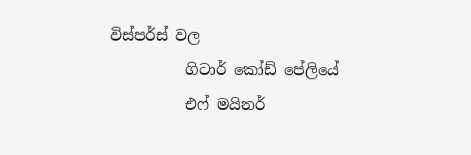විස්පර්ස් වල
          ගිටාර් කෝඩ් පේලියේ
          එෆ් මයිනර්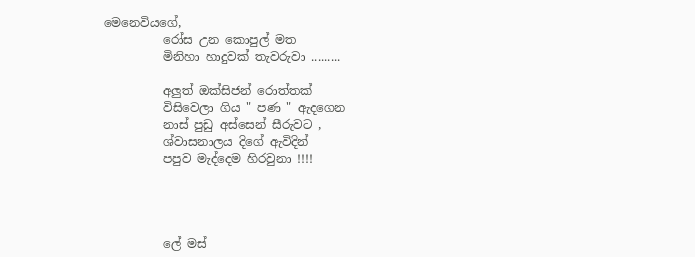මෙනෙවියගේ,
          රෝස උන කොපුල් මත
          මිනිහා හාදුවක් තැවරුවා .........

          අලුත් ඔක්සිජන් රොත්තක්
          විසිවෙලා ගිය " පණ " ඇදගෙන
          නාස් පුඩු අස්සෙන් සීරුවට ,
          ශ්වාසනාලය දිගේ ඇවිදින්
          පපුව මැද්දෙම හිරවුනා !!!!




          ලේ මස්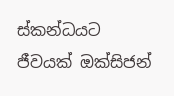ස්කන්ධයට ජීවයක් ඔක්සිජන්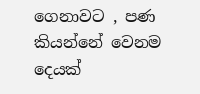ගෙනාවට , පණ කියන්නේ වෙනම දෙයක්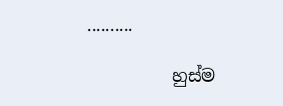..........

          හුස්ම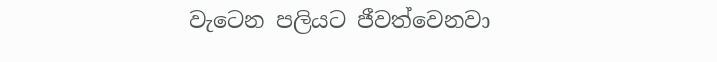වැටෙන පලියට ජීවත්වෙනවා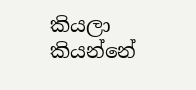කියලා කියන්නේ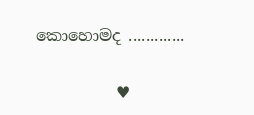කොහොමද .............

          ♥